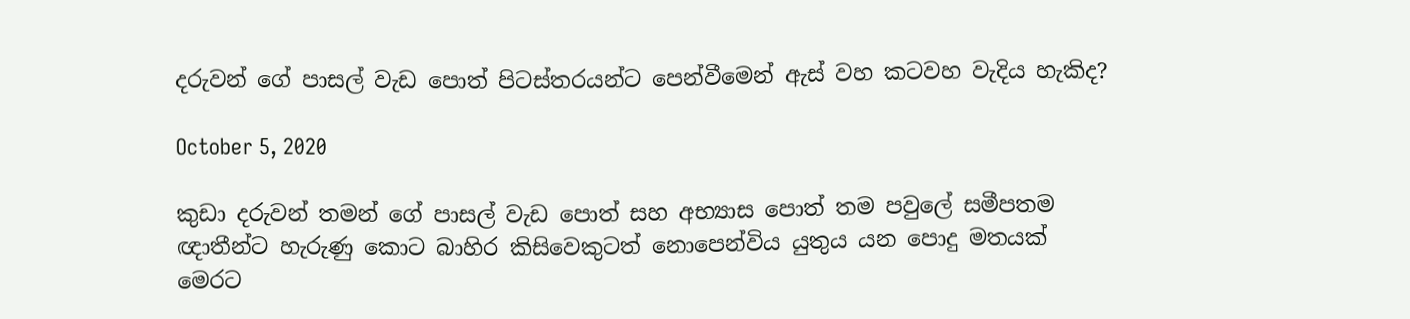දරුවන් ගේ පාසල් වැඩ පොත් පිටස්තරයන්ට පෙන්වීමෙන් ඇස් වහ කටවහ වැදිය හැකිද?

October 5, 2020

කුඩා දරුවන් තමන් ගේ පාසල් වැඩ පොත් සහ අභ්‍යාස පොත් තම පවුලේ සමීපතම
ඥාතීන්ට හැරුණු කොට බාහිර කිසිවෙකුටත් නොපෙන්විය යුතුය යන පොදු මතයක්
මෙරට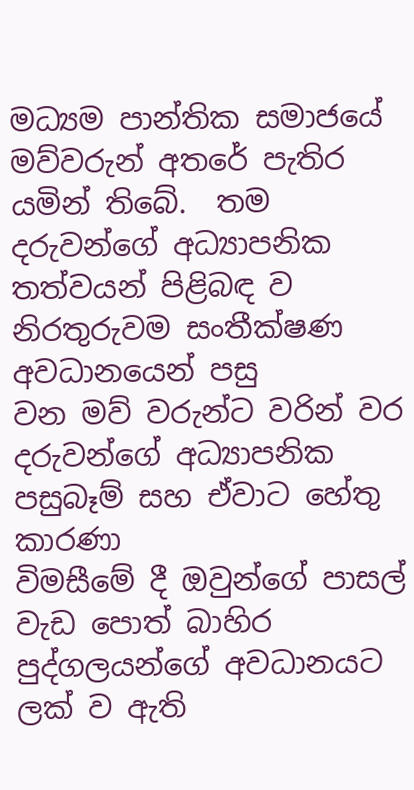මධ්‍යම පාන්තික සමාජයේ මව්වරුන් අතරේ පැතිර යමින් තිබේ.  තම
දරුවන්ගේ අධ්‍යාපනික තත්වයන් පිළිබඳ ව නිරතුරුවම සංතීක්ෂණ අවධානයෙන් පසු
වන මව් වරුන්ට වරින් වර දරුවන්ගේ අධ්‍යාපනික පසුබෑම් සහ ඒවාට හේතු කාරණා
විමසීමේ දී ඔවුන්ගේ පාසල් වැඩ පොත් බාහිර පුද්ගලයන්ගේ අවධානයට ලක් ව ඇති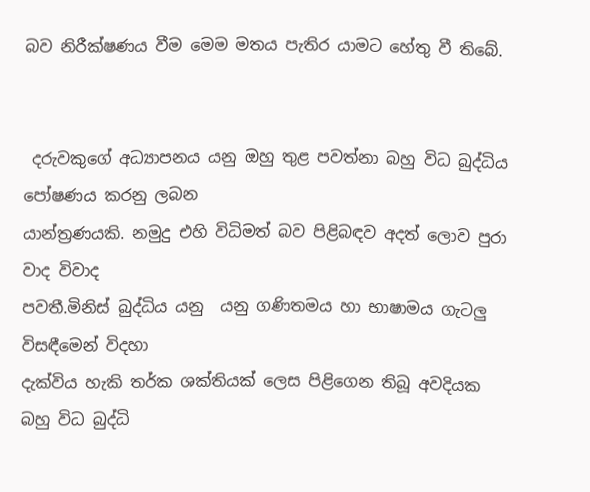බව නිරීක්ෂණය වීම මෙම මතය පැතිර යාමට හේතු වී තිබේ.


 දරුවකුගේ අධ්‍යාපනය යනු ඔහු තුළ පවත්නා බහු විධ බුද්ධිය පෝෂණය කරනු ලබන
යාන්ත්‍රණයකි. නමුදු එහි විධිමත් බව පිළිබඳව අදත් ලොව පුරා වාද විවාද
පවතී.මිනිස් බුද්ධිය යනු  යනු ගණිතමය හා භාෂාමය ගැටලු විසඳීමෙන් විදහා
දැක්විය හැකි තර්ක ශක්තියක් ලෙස පිළිගෙන තිබූ අවදියක බහු විධ බුද්ධි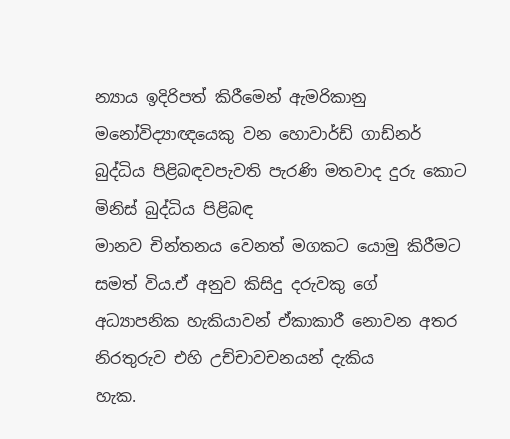න්‍යාය ඉදිරිපත් කිරීමෙන් ඇමරිකානු මනෝවිද්‍යාඥයෙකු වන හොවාර්ඩ් ගාඩ්නර්
බුද්ධිය පිළිබඳවපැවති පැරණි මතවාද දුරු කොට මිනිස් බුද්ධිය පිළිබඳ
මානව චින්තනය වෙනත් මගකට යොමු කිරීමට  සමත් විය.ඒ අනුව කිසිදු දරුවකු ගේ
අධ්‍යාපනික හැකියාවන් ඒකාකාරී නොවන අතර නිරතුරුව එහි උච්චාවචනයන් දැකිය
හැක.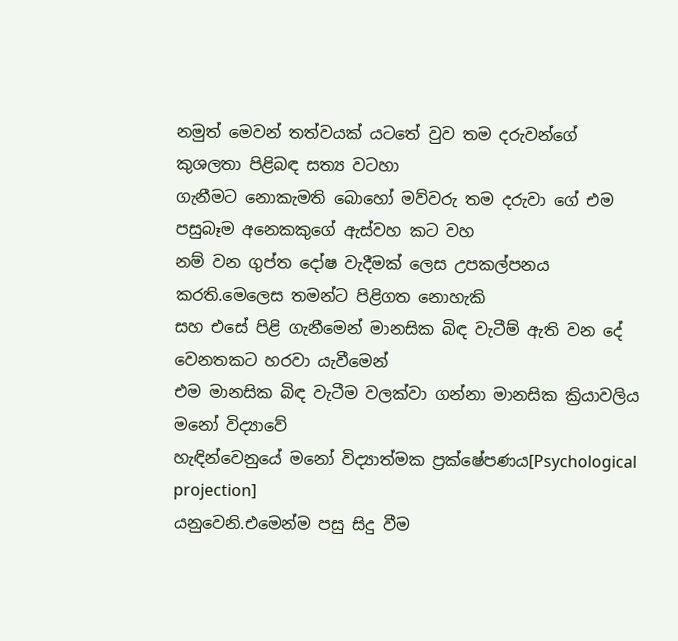නමුත් මෙවන් තත්වයක් යටතේ වුව තම දරුවන්ගේ කුශලතා පිළිබඳ සත්‍ය වටහා
ගැනීමට නොකැමති බොහෝ මව්වරු තම දරුවා ගේ එම පසුබෑම අනෙකකුගේ ඇස්වහ කට වහ
නම් වන ගුප්ත දෝෂ වැදීමක් ලෙස උපකල්පනය කරති.මෙලෙස තමන්ට පිළිගත නොහැකි
සහ එසේ පිළි ගැනීමෙන් මානසික බිඳ වැටීම් ඇති වන දේ වෙනතකට හරවා යැවීමෙන්
එම මානසික බිඳ වැටීම වලක්වා ගන්නා මානසික ක්‍රියාවලිය මනෝ විද්‍යාවේ
හැඳින්වෙනුයේ මනෝ විද්‍යාත්මක ප්‍රක්ෂේපණය[Psychological projection]
යනුවෙනි.එමෙන්ම පසු සිදු වීම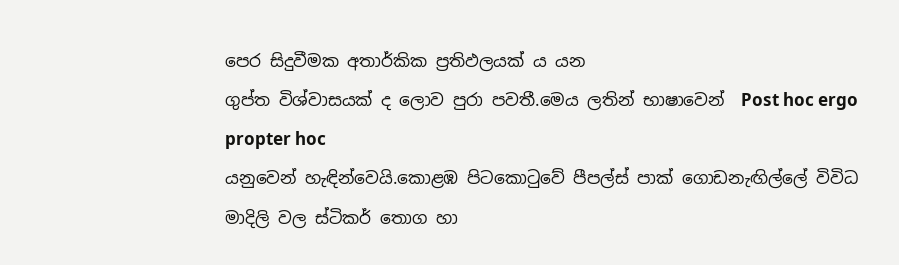පෙර සිදුවීමක අතාර්කික ප්‍රතිඵලයක් ය යන
ගුප්ත විශ්වාසයක් ද ලොව පුරා පවතී.මෙය ලතින් භාෂාවෙන්  Post hoc ergo propter hoc
යනුවෙන් හැඳින්වෙයි.කොළඹ පිටකොටුවේ පීපල්ස් පාක් ගොඩනැඟිල්ලේ විවිධ
මාදිලි වල ස්ටිකර් තොග හා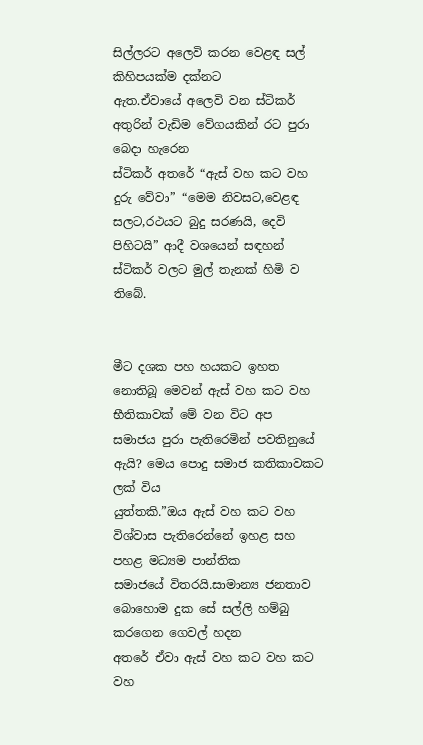සිල්ලරට අලෙවි කරන වෙළඳ සල් කිහිපයක්ම දක්නට
ඇත.ඒවායේ අලෙවි වන ස්ටිකර් අතුරින් වැඩිම වේගයකින් රට පුරා බෙදා හැරෙන
ස්ටිකර් අතරේ “ඇස් වහ කට වහ දුරු වේවා” “මෙම නිවසට,වෙළඳ සලට,රථයට බුදු සරණයි, දෙවි පිහිටයි” ආදී වශයෙන් සඳහන් ස්ටිකර් වලට මුල් තැනක් හිමි ව තිබේ.


මීට දශක පහ හයකට ඉහත නොතිබූ මෙවන් ඇස් වහ කට වහ භීතිකාවක් මේ වන විට අප
සමාජය පුරා පැතිරෙමින් පවතිනුයේ ඇයි? මෙය පොදු සමාජ කතිකාවකට ලක් විය
යුත්තකි.”ඔය ඇස් වහ කට වහ විශ්වාස පැතිරෙන්නේ ඉහළ සහ පහළ මධ්‍යම පාන්තික
සමාජයේ විතරයි.සාමාන්‍ය ජනතාව බොහොම දුක සේ සල්ලි හම්බු කරගෙන ගෙවල් හදන
අතරේ ඒවා ඇස් වහ කට වහ කට වහ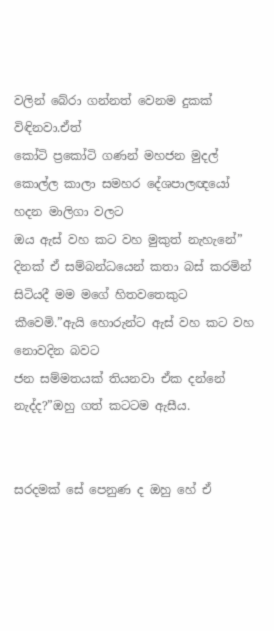වලින් බේරා ගන්නත් වෙනම දුකක් විඳිනවා.ඒත්
කෝටි ප්‍රකෝටි ගණන් මහජන මුදල් කොල්ල කාලා සමහර දේශපාලඥයෝ හදන මාලිගා වලට
ඔය ඇස් වහ කට වහ මුකුත් නැහැනේ” දිනක් ඒ සම්බන්ධයෙන් කතා බස් කරමින්
සිටියදී මම මගේ හිතවතෙකුට කීවෙමි.”ඇයි හොරුන්ට ඇස් වහ කට වහ  නොවදින බවට
ජන සම්මතයක් තියනවා ඒක දන්නේ නැද්ද?”ඔහු ගත් කටටම ඇසීය.


සරදමක් සේ පෙනුණ ද ඔහු හේ ඒ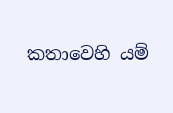කතාවෙහි යම්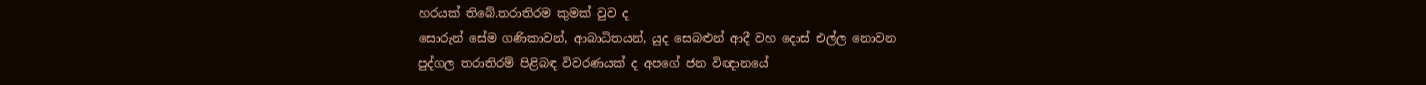හරයක් තිබේ.තරාතිරම කුමක් වුව ද
සොරුන් සේම ගණිකාවන්, ආබාධිතයන්, යුද සෙබළුන් ආදී වහ දොස් එල්ල නොවන
පුද්ගල තරාතිරම් පිළිබඳ විවරණයක් ද අපගේ ජන විඥානයේ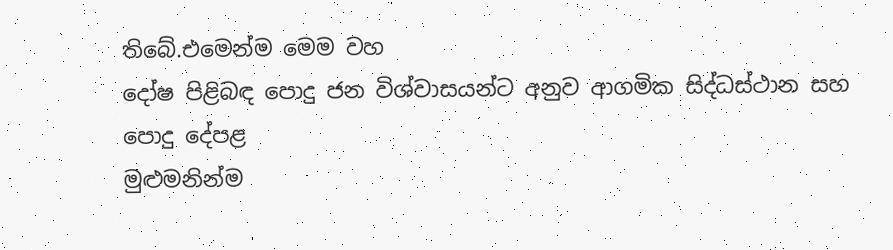තිබේ.එමෙන්ම මෙම වහ
දෝෂ පිළිබඳ පොදු ජන විශ්වාසයන්ට අනුව ආගමික සිද්ධස්ථාන සහ පොදු දේපළ
මුළුමනින්ම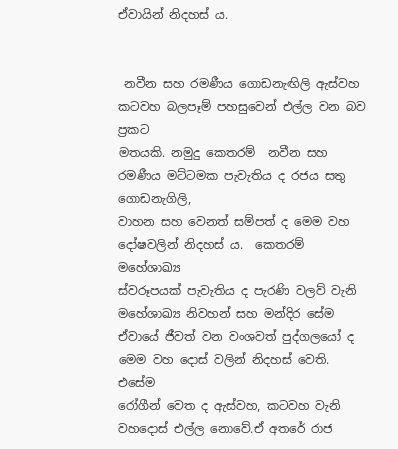ඒවායින් නිදහස් ය.


 නවීන සහ රමණීය ගොඩනැඟිලි ඇස්වහ කටවහ බලපෑම් පහසුවෙන් එල්ල වන බව ප්‍රකට
මතයකි. නමුදු කෙතරම්  නවීන සහ රමණීය මට්ටමක පැවැතිය ද රජය සතු ගොඩනැගිලි,
වාහන සහ වෙනත් සම්පත් ද මෙම වහ දෝෂවලින් නිදහස් ය.  කෙතරම් මහේශාඛ්‍ය
ස්වරූපයක් පැවැතිය ද පැරණි වලව් වැනි මහේශාඛ්‍ය නිවහන් සහ මන්දිර සේම
ඒවායේ ජීවත් වන වංශවත් පුද්ගලයෝ ද මෙම වහ දොස් වලින් නිදහස් වෙති. එසේම
රෝගීන් වෙත ද ඇස්වහ, කටවහ වැනි වහදොස් එල්ල නොවේ.ඒ අතරේ රාජ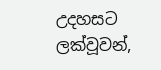උදහසට
ලක්වූවන්,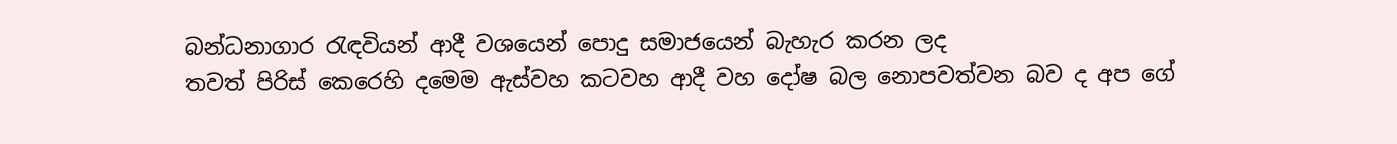බන්ධනාගාර රැඳවියන් ආදී වශයෙන් පොදු සමාජයෙන් බැහැර කරන ලද
තවත් පිරිස් කෙරෙහි දමෙම ඇස්වහ කටවහ ආදී වහ දෝෂ බල නොපවත්වන බව ද අප ගේ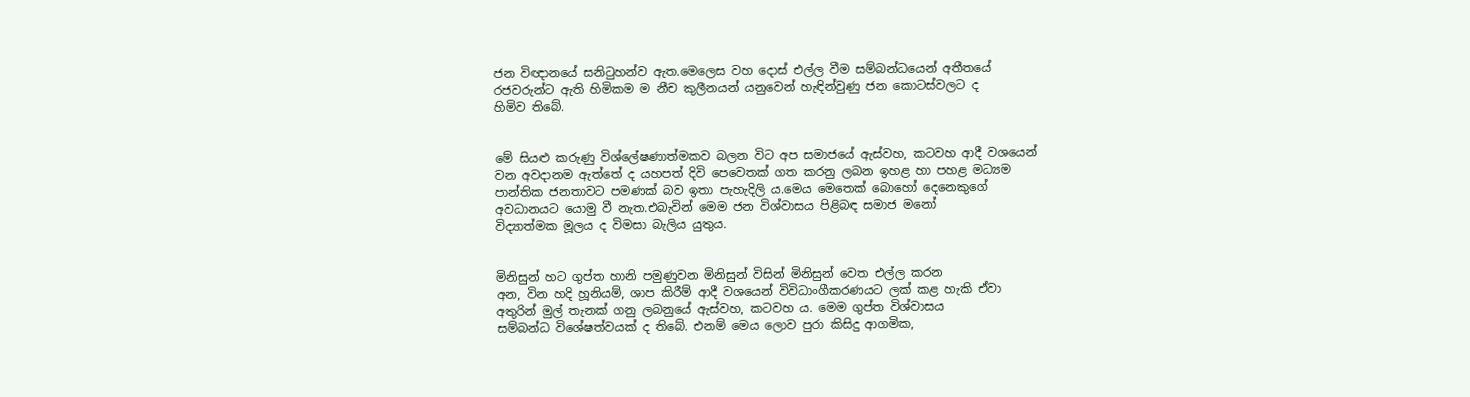ජන විඥානයේ සනිටුහන්ව ඇත.මෙලෙස වහ දොස් එල්ල වීම සම්බන්ධයෙන් අතීතයේ
රජවරුන්ට ඇති හිමිකම ම නීච කුලීනයන් යනුවෙන් හැඳින්වුණු ජන කොටස්වලට ද
හිමිව තිබේ.


මේ සියළු කරුණු විශ්ලේෂණාත්මකව බලන විට අප සමාජයේ ඇස්වහ, කටවහ ආදී වශයෙන්
වන අවදානම ඇත්තේ ද යහපත් දිවි පෙවෙතක් ගත කරනු ලබන ඉහළ හා පහළ මධ්‍යම
පාන්තික ජනතාවට පමණක් බව ඉතා පැහැදිලි ය.මෙය මෙතෙක් බොහෝ දෙනෙකුගේ
අවධානයට යොමු වී නැත.එබැවින් මෙම ජන විශ්වාසය පිළිබඳ සමාජ මනෝ
විද්‍යාත්මක මූලය ද විමසා බැලිය යුතුය.


මිනිසුන් හට ගුප්ත හානි පමුණුවන මිනිසුන් විසින් මිනිසුන් වෙත එල්ල කරන
අන, වින හදි හූනියම්, ශාප කිරීම් ආදී වශයෙන් විවිධාංගීකරණයට ලක් කළ හැකි ඒවා
අතුරින් මුල් තැනක් ගනු ලබනුයේ ඇස්වහ, කටවහ ය. මෙම ගුප්ත විශ්වාසය
සම්බන්ධ විශේෂත්වයක් ද තිබේ. එනම් මෙය ලොව පුරා කිසිදු ආගමික,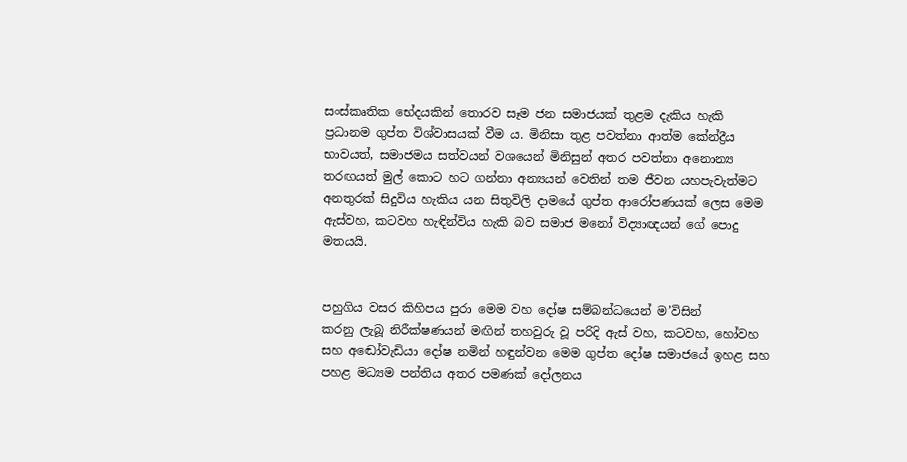සංස්කෘතික භේදයකින් තොරව සෑම ජන සමාජයක් තුළම දැකිය හැකි
ප්‍රධානම ගුප්ත විශ්වාසයක් වීම ය. මිනිසා තුළ පවත්නා ආත්ම කේන්ද්‍රීය
භාවයත්, සමාජමය සත්වයන් වශයෙන් මිනිසුන් අතර පවත්නා අනොන්‍ය
තරඟයත් මුල් කොට හට ගන්නා අන්‍යයන් වෙතින් තම ජීවන යහපැවැත්මට
අනතුරක් සිදුවිය හැකිය යන සිතුවිලි දාමයේ ගුප්ත ආරෝපණයක් ලෙස මෙම
ඇස්වහ, කටවහ හැඳින්විය හැකි බව සමාජ මනෝ විද්‍යාඥයන් ගේ පොදු
මතයයි.


පහුගිය වසර කිහිපය පුරා මෙම වහ දෝෂ සම්බන්ධයෙන් ම’විසින්
කරනු ලැබූ නිරීක්ෂණයන් මඟින් තහවුරු වූ පරිදි ඇස් වහ, කටවහ, හෝවහ
සහ අඬෝවැඩියා දෝෂ නමින් හඳුන්වන මෙම ගුප්ත දෝෂ සමාජයේ ඉහළ සහ
පහළ මධ්‍යම පන්තිය අතර පමණක් දෝලනය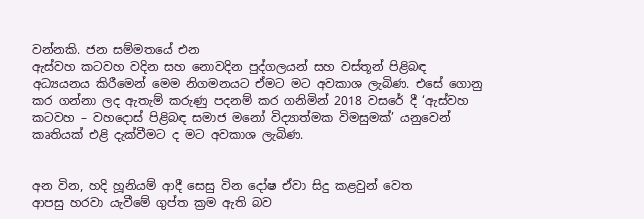වන්නකි. ජන සම්මතයේ එන
ඇස්වහ කටවහ වදින සහ නොවදින පුද්ගලයන් සහ වස්තූන් පිළිබඳ
අධ්‍යයනය කිරීමෙන් මෙම නිගමනයට ඒමට මට අවකාශ ලැබිණ. එසේ ගොනු
කර ගන්නා ලද ඇතැම් කරුණු පදනම් කර ගනිමින් 2018 වසරේ දී ‘ඇස්වහ
කටවහ – වහදොස් පිළිබඳ සමාජ මනෝ විද්‍යාත්මක විමසුමක්’ යනුවෙන්
කෘතියක් එළි දැක්වීමට ද මට අවකාශ ලැබිණ.


අන වින, හදි හූනියම් ආදී සෙසු වින දෝෂ ඒවා සිදු කළවුන් වෙත
ආපසු හරවා යැවීමේ ගුප්ත ක්‍රම ඇති බව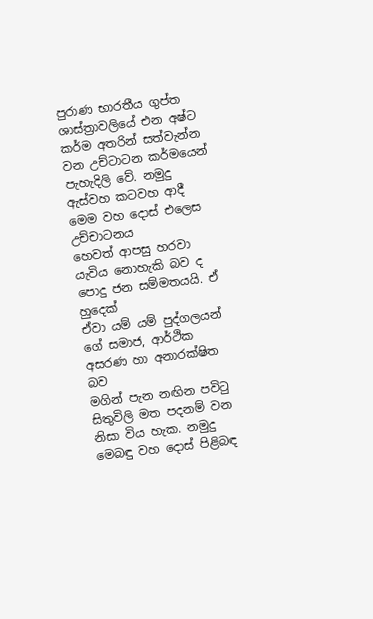පුරාණ භාරතීය ගුප්ත
ශාස්ත්‍රාවලියේ එන අෂ්ට කර්ම අතරින් සත්වැන්න වන උච්ටාටන කර්මයෙන්
පැහැදිලි වේ. නමුදු ඇස්වහ කටවහ ආදී මෙම වහ දොස් එලෙස උච්චාටනය
හෙවත් ආපසු හරවා යැවිය නොහැකි බව ද පොදු ජන සම්මතයයි. ඒ හුදෙක්
ඒවා යම් යම් පුද්ගලයන් ගේ සමාජ, ආර්ථික අසරණ හා අනාරක්ෂිත බව
මගින් පැන නඟින පවිටු සිතුවිලි මත පදනම් වන නිසා විය හැක. නමුදු
මෙබඳු වහ දොස් පිළිබඳ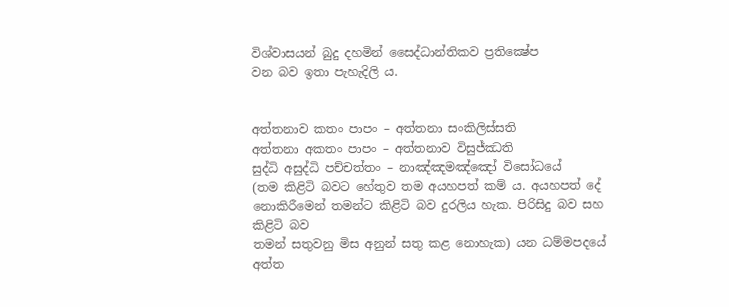විශ්වාසයන් බුදු දහමින් සෛද්ධාන්තිකව ප්‍රතික්‍ෂේප
වන බව ඉතා පැහැදිලි ය.


අත්තනාව කතං පාපං – අත්තනා සංකිලිස්සති
අත්තනා අකතං පාපං – අත්තනාව විසුජ්ඣති
සුද්ධි අසුද්ධි පච්චත්තං – නාඤ්ඤමඤ්ඤෝ විසෝධයේ
(තම කිළිටි බවට හේතුව තම අයහපත් කම් ය. අයහපත් දේ
නොකිරීමෙන් තමන්ට කිළිටි බව දුරලිය හැක. පිරිසිදු බව සහ කිළිටි බව
තමන් සතුවනු මිස අනුන් සතු කළ නොහැක) යන ධම්මපදයේ අත්ත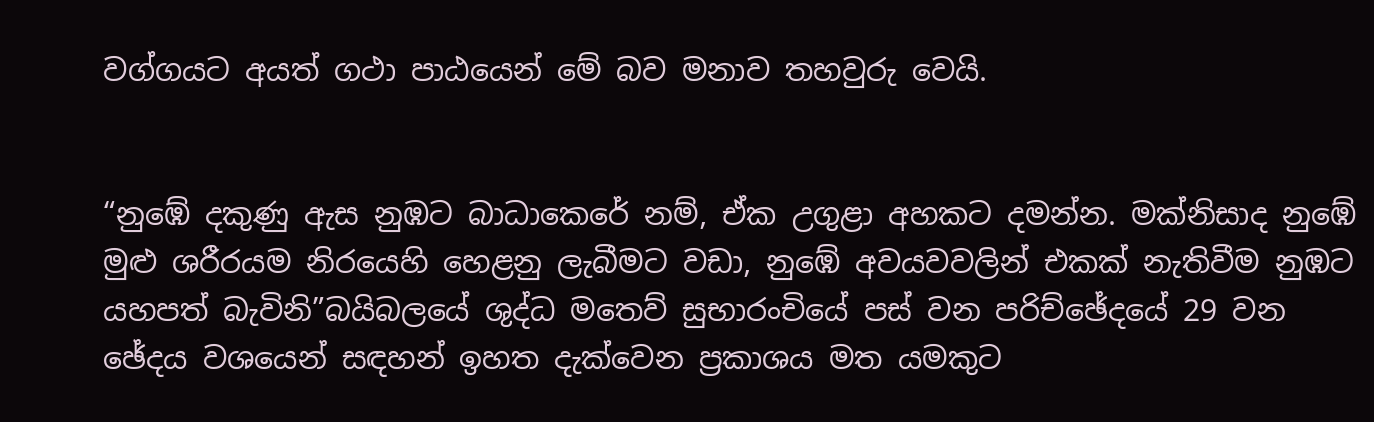වග්ගයට අයත් ගථා පාඨයෙන් මේ බව මනාව තහවුරු වෙයි.


“නුඹේ දකුණු ඇස නුඹට බාධාකෙරේ නම්, ඒක උගුළා අහකට දමන්න. මක්නිසාද නුඹේ
මුළු ශරීරයම නිරයෙහි හෙළනු ලැබීමට වඩා, නුඹේ අවයවවලින් එකක් නැතිවීම නුඹට
යහපත් බැවිනි”බයිබලයේ ශුද්ධ මතෙව් සුභාරංචියේ පස් වන පරිච්ඡේදයේ 29 වන
ඡේදය වශයෙන් සඳහන් ඉහත දැක්වෙන ප්‍රකාශය මත යමකුට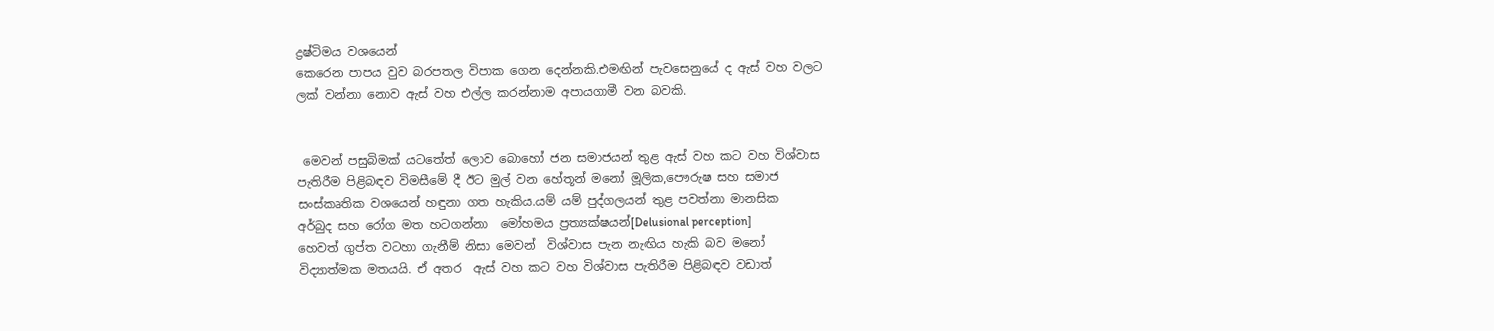ද්‍රෂ්ටිමය වශයෙන්
කෙරෙන පාපය වුව බරපතල විපාක ගෙන දෙන්නකි.එමඟින් පැවසෙනුයේ ද ඇස් වහ වලට
ලක් වන්නා නොව ඇස් වහ එල්ල කරන්නාම අපායගාමී වන බවකි.


 මෙවන් පසුබිමක් යටතේත් ලොව බොහෝ ජන සමාජයන් තුළ ඇස් වහ කට වහ විශ්වාස
පැතිරීම පිළිබඳව විමසීමේ දී ඊට මුල් වන හේතූන් මනෝ මූලික,පෞරුෂ සහ සමාජ
සංස්කෘතික වශයෙන් හඳුනා ගත හැකිය.යම් යම් පුද්ගලයන් තුළ පවත්නා මානසික
අර්බුද සහ රෝග මත හටගන්නා  මෝහමය ප්‍රත්‍යක්ෂයන්[Delusional perception]
හෙවත් ගුප්ත වටහා ගැනීම් නිසා මෙවන්  විශ්වාස පැන නැඟිය හැකි බව මනෝ
විද්‍යාත්මක මතයයි. ඒ අතර  ඇස් වහ කට වහ විශ්වාස පැතිරීම පිළිබඳව වඩාත්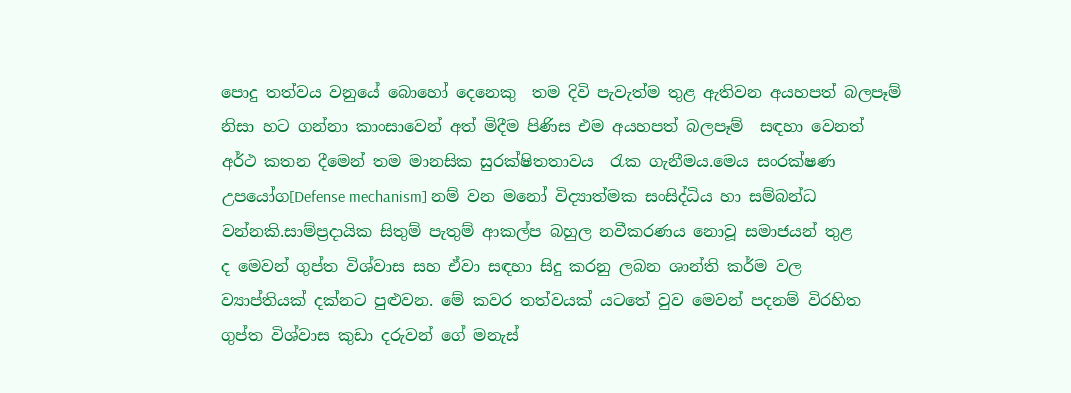පොදු තත්වය වනුයේ බොහෝ දෙනෙකු  තම දිවි පැවැත්ම තුළ ඇතිවන අයහපත් බලපෑම්
නිසා හට ගන්නා කාංසාවෙන් අත් මිදීම පිණිස එම අයහපත් බලපෑම්  සඳහා වෙනත්
අර්ථ කතන දීමෙන් තම මානසික සුරක්ෂිතතාවය  රැක ගැනීමය.මෙය සංරක්ෂණ
උපයෝග[Defense mechanism] නම් වන මනෝ විද්‍යාත්මක සංසිද්ධිය හා සම්බන්ධ
වන්නකි.සාම්ප්‍රදායික සිතුම් පැතුම් ආකල්ප බහුල නවීකරණය නොවූ සමාජයන් තුළ
ද මෙවන් ගුප්ත විශ්වාස සහ ඒවා සඳහා සිදු කරනු ලබන ශාන්ති කර්ම වල
ව්‍යාප්තියක් දක්නට පුළුවන. මේ කවර තත්වයක් යටතේ වුව මෙවන් පදනම් විරහිත
ගුප්ත විශ්වාස කුඩා දරුවන් ගේ මනැස්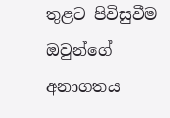තුළට පිවිසුවීම ඔවුන්ගේ අනාගතය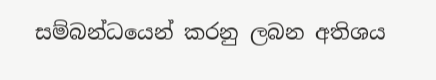සම්බන්ධයෙන් කරනු ලබන අතිශය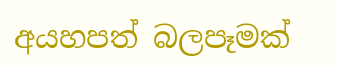අයහපත් බලපෑමක්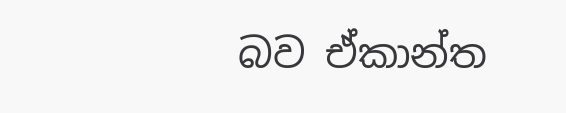බව ඒකාන්ත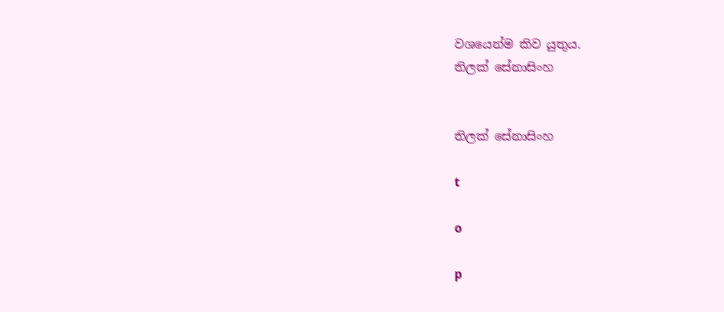වශයෙන්ම කිව යුතුය.
තිලක් සේනාසිංහ


තිලක් සේනාසිංහ

t

o

p